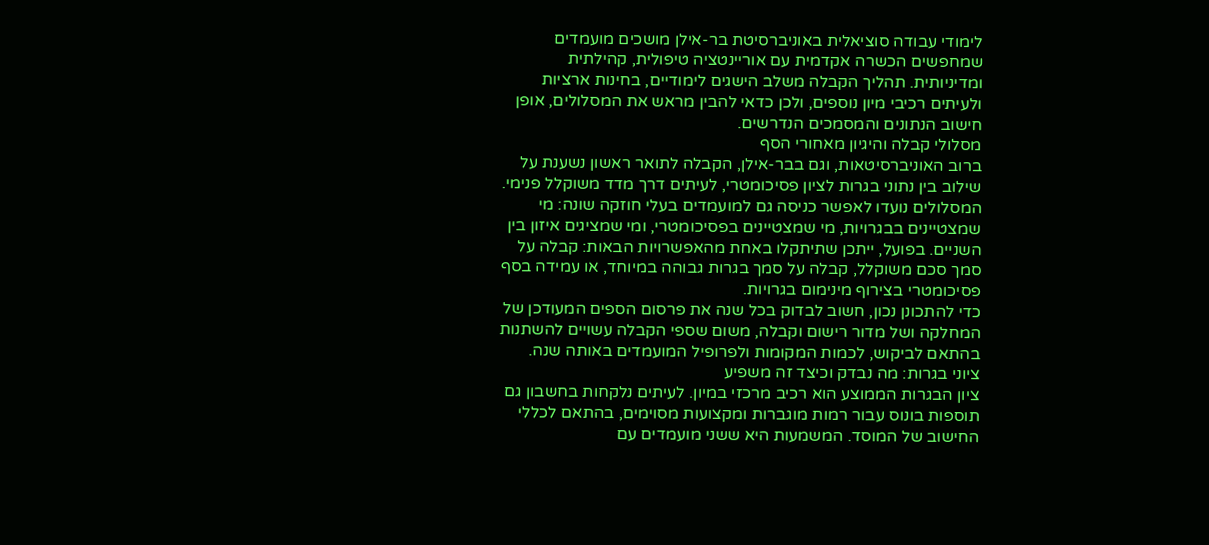לימודי עבודה סוציאלית באוניברסיטת בר-אילן מושכים מועמדים שמחפשים הכשרה אקדמית עם אוריינטציה טיפולית, קהילתית ומדיניותית. תהליך הקבלה משלב הישגים לימודיים, בחינות ארציות ולעיתים רכיבי מיון נוספים, ולכן כדאי להבין מראש את המסלולים, אופן חישוב הנתונים והמסמכים הנדרשים.
מסלולי קבלה והיגיון מאחורי הסף
ברוב האוניברסיטאות, וגם בבר-אילן, הקבלה לתואר ראשון נשענת על שילוב בין נתוני בגרות לציון פסיכומטרי, לעיתים דרך מדד משוקלל פנימי. המסלולים נועדו לאפשר כניסה גם למועמדים בעלי חוזקה שונה: מי שמצטיינים בבגרויות, מי שמצטיינים בפסיכומטרי, ומי שמציגים איזון בין השניים. בפועל, ייתכן שתיתקלו באחת מהאפשרויות הבאות: קבלה על סמך סכם משוקלל, קבלה על סמך בגרות גבוהה במיוחד, או עמידה בסף פסיכומטרי בצירוף מינימום בגרויות.
כדי להתכונן נכון, חשוב לבדוק בכל שנה את פרסום הספים המעודכן של המחלקה ושל מדור רישום וקבלה, משום שספי הקבלה עשויים להשתנות בהתאם לביקוש, לכמות המקומות ולפרופיל המועמדים באותה שנה.
ציוני בגרות: מה נבדק וכיצד זה משפיע
ציון הבגרות הממוצע הוא רכיב מרכזי במיון. לעיתים נלקחות בחשבון גם תוספות בונוס עבור רמות מוגברות ומקצועות מסוימים, בהתאם לכללי החישוב של המוסד. המשמעות היא ששני מועמדים עם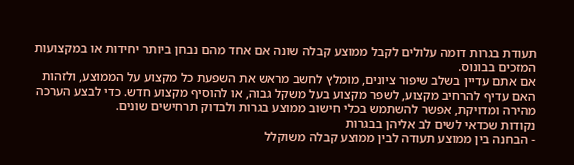תעודת בגרות דומה עלולים לקבל ממוצע קבלה שונה אם אחד מהם נבחן ביותר יחידות או במקצועות המזכים בבונוס.
אם אתם עדיין בשלב שיפור ציונים, מומלץ לחשב מראש את השפעת כל מקצוע על הממוצע, ולזהות האם עדיף להרחיב מקצוע, לשפר מקצוע בעל משקל גבוה, או להוסיף מקצוע חדש. כדי לבצע הערכה מהירה ומדויקת, אפשר להשתמש בכלי חישוב ממוצע בגרות ולבדוק תרחישים שונים.
נקודות שכדאי לשים לב אליהן בבגרות
- הבחנה בין ממוצע תעודה לבין ממוצע קבלה משוקלל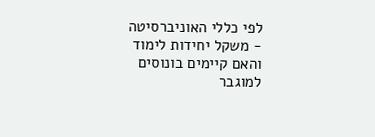לפי כללי האוניברסיטה
- משקל יחידות לימוד והאם קיימים בונוסים למוגבר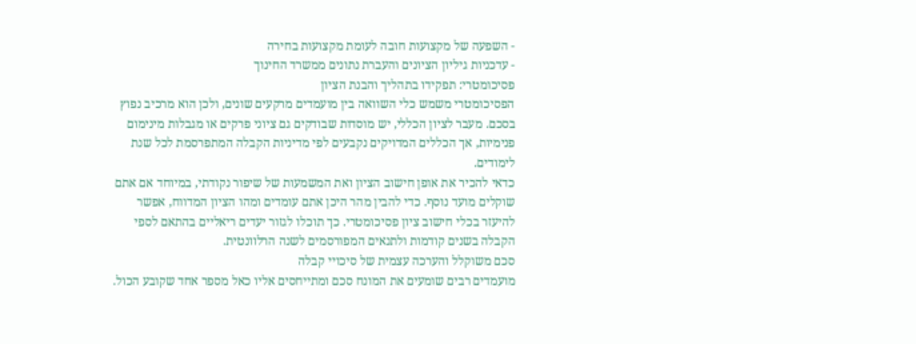- השפעה של מקצועות חובה לעומת מקצועות בחירה
- עדכניות גיליון הציונים והעברת נתונים ממשרד החינוך
פסיכומטרי: תפקידו בתהליך והבנת הציון
הפסיכומטרי משמש כלי השוואה בין מועמדים מרקעים שונים, ולכן הוא מרכיב נפוץ בסכם. מעבר לציון הכללי, יש מוסדות שבודקים גם ציוני פרקים או מגבלות מינימום פנימיות, אך הכללים המדויקים נקבעים לפי מדיניות הקבלה המתפרסמת לכל שנת לימודים.
כדאי להכיר את אופן חישוב הציון ואת המשמעות של שיפור נקודתי, במיוחד אם אתם שוקלים מועד נוסף. כדי להבין מהר היכן אתם עומדים ומהו הציון המדווח, אפשר להיעזר בכלי חישוב ציון פסיכומטרי. כך תוכלו לגזור יעדים ריאליים בהתאם לספי הקבלה בשנים קודמות ולתנאים המפורסמים לשנה הרלוונטית.
סכם משוקלל והערכה עצמית של סיכויי קבלה
מועמדים רבים שומעים את המונח סכם ומתייחסים אליו כאל מספר אחד שקובע הכול.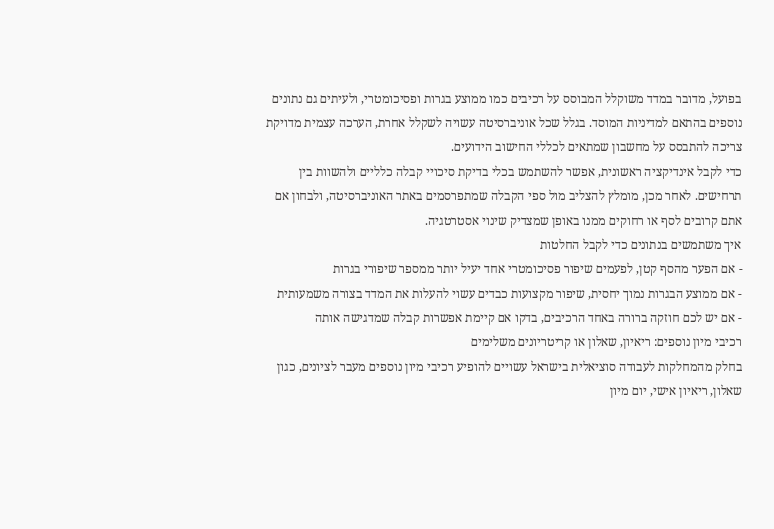בפועל, מדובר במדד משוקלל המבוסס על רכיבים כמו ממוצע בגרות ופסיכומטרי, ולעיתים גם נתונים נוספים בהתאם למדיניות המוסד. בגלל שכל אוניברסיטה עשויה לשקלל אחרת, הערכה עצמית מדויקת צריכה להתבסס על מחשבון שמתאים לכללי החישוב הידועים.
כדי לקבל אינדיקציה ראשונית, אפשר להשתמש בכלי בדיקת סיכויי קבלה כלליים ולהשוות בין תרחישים. לאחר מכן, מומלץ להצליב מול ספי הקבלה שמתפרסמים באתר האוניברסיטה, ולבחון אם אתם קרובים לסף או רחוקים ממנו באופן שמצדיק שינוי אסטרטגיה.
איך משתמשים בנתונים כדי לקבל החלטות
- אם הפער מהסף קטן, לפעמים שיפור פסיכומטרי אחד יעיל יותר ממספר שיפורי בגרות
- אם ממוצע הבגרות נמוך יחסית, שיפור מקצועות כבדים עשוי להעלות את המדד בצורה משמעותית
- אם יש לכם חוזקה ברורה באחד הרכיבים, בדקו אם קיימת אפשרות קבלה שמדגישה אותה
רכיבי מיון נוספים: ריאיון, שאלון או קריטריונים משלימים
בחלק מהמחלקות לעבודה סוציאלית בישראל עשויים להופיע רכיבי מיון נוספים מעבר לציונים, כגון שאלון, ריאיון אישי, יום מיון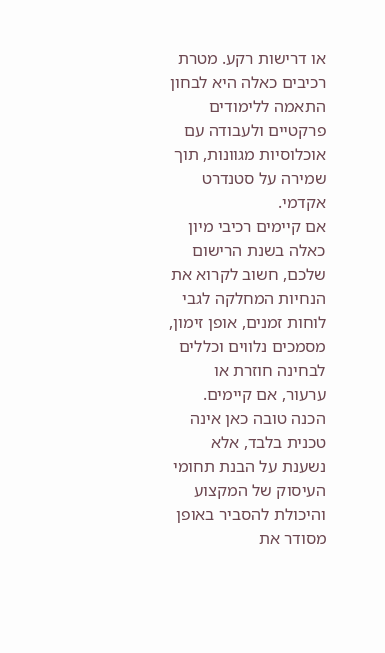או דרישות רקע. מטרת רכיבים כאלה היא לבחון התאמה ללימודים פרקטיים ולעבודה עם אוכלוסיות מגוונות, תוך שמירה על סטנדרט אקדמי.
אם קיימים רכיבי מיון כאלה בשנת הרישום שלכם, חשוב לקרוא את הנחיות המחלקה לגבי לוחות זמנים, אופן זימון, מסמכים נלווים וכללים לבחינה חוזרת או ערעור, אם קיימים. הכנה טובה כאן אינה טכנית בלבד, אלא נשענת על הבנת תחומי העיסוק של המקצוע והיכולת להסביר באופן מסודר את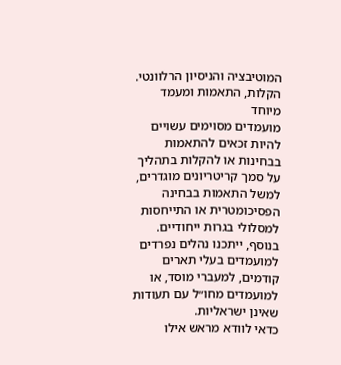המוטיבציה והניסיון הרלוונטי.
הקלות, התאמות ומעמד מיוחד
מועמדים מסוימים עשויים להיות זכאים להתאמות בבחינות או להקלות בתהליך על סמך קריטריונים מוגדרים, למשל התאמות בבחינה הפסיכומטרית או התייחסות למסלולי בגרות ייחודיים. בנוסף, ייתכנו נהלים נפרדים למועמדים בעלי תארים קודמים, למעברי מוסד, או למועמדים מחו״ל עם תעודות שאינן ישראליות.
כדאי לוודא מראש אילו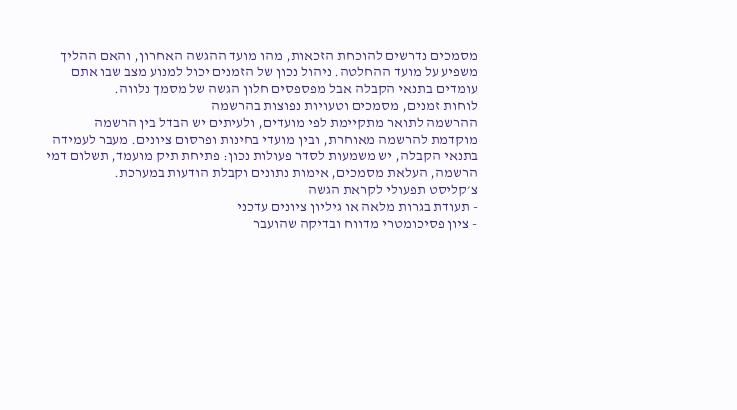מסמכים נדרשים להוכחת הזכאות, מהו מועד ההגשה האחרון, והאם ההליך משפיע על מועד ההחלטה. ניהול נכון של הזמנים יכול למנוע מצב שבו אתם עומדים בתנאי הקבלה אבל מפספסים חלון הגשה של מסמך נלווה.
לוחות זמנים, מסמכים וטעויות נפוצות בהרשמה
ההרשמה לתואר מתקיימת לפי מועדים, ולעיתים יש הבדל בין הרשמה מוקדמת להרשמה מאוחרת, ובין מועדי בחינות ופרסום ציונים. מעבר לעמידה בתנאי הקבלה, יש משמעות לסדר פעולות נכון: פתיחת תיק מועמד, תשלום דמי הרשמה, העלאת מסמכים, אימות נתונים וקבלת הודעות במערכת.
צ׳קליסט תפעולי לקראת הגשה
- תעודת בגרות מלאה או גיליון ציונים עדכני
- ציון פסיכומטרי מדווח ובדיקה שהועבר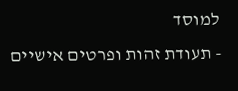למוסד
- תעודת זהות ופרטים אישיים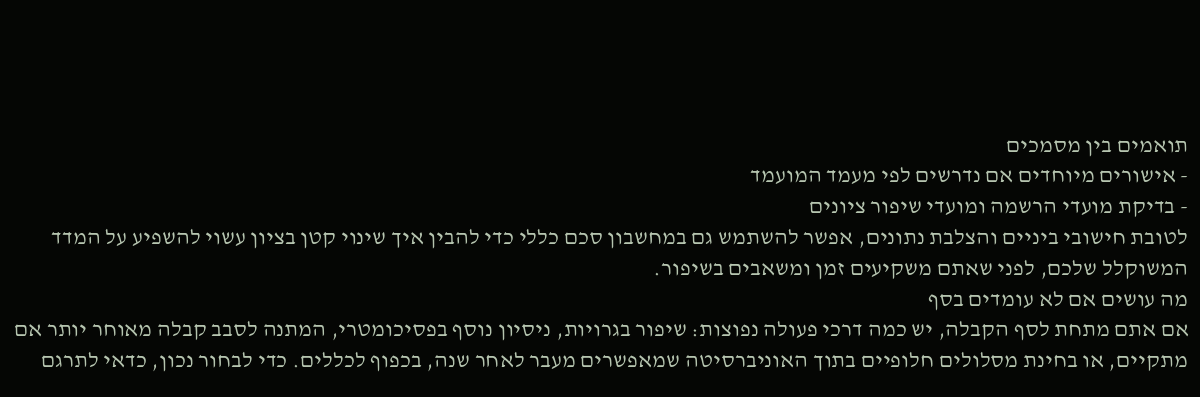תואמים בין מסמכים
- אישורים מיוחדים אם נדרשים לפי מעמד המועמד
- בדיקת מועדי הרשמה ומועדי שיפור ציונים
לטובת חישובי ביניים והצלבת נתונים, אפשר להשתמש גם במחשבון סכם כללי כדי להבין איך שינוי קטן בציון עשוי להשפיע על המדד המשוקלל שלכם, לפני שאתם משקיעים זמן ומשאבים בשיפור.
מה עושים אם לא עומדים בסף
אם אתם מתחת לסף הקבלה, יש כמה דרכי פעולה נפוצות: שיפור בגרויות, ניסיון נוסף בפסיכומטרי, המתנה לסבב קבלה מאוחר יותר אם מתקיים, או בחינת מסלולים חלופיים בתוך האוניברסיטה שמאפשרים מעבר לאחר שנה, בכפוף לכללים. כדי לבחור נכון, כדאי לתרגם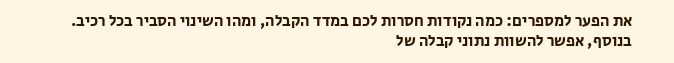את הפער למספרים: כמה נקודות חסרות לכם במדד הקבלה, ומהו השינוי הסביר בכל רכיב.
בנוסף, אפשר להשוות נתוני קבלה של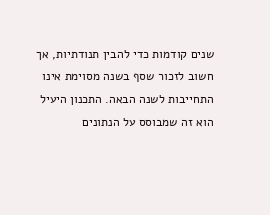שנים קודמות כדי להבין תנודתיות, אך חשוב לזכור שסף בשנה מסוימת אינו התחייבות לשנה הבאה. התכנון היעיל הוא זה שמבוסס על הנתונים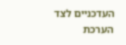העדכניים לצד הערכת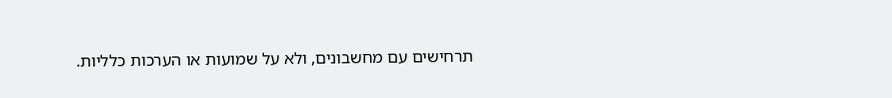תרחישים עם מחשבונים, ולא על שמועות או הערכות כלליות.